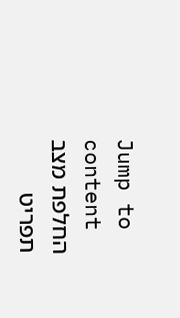Jump to content
החלפת מצב תפריט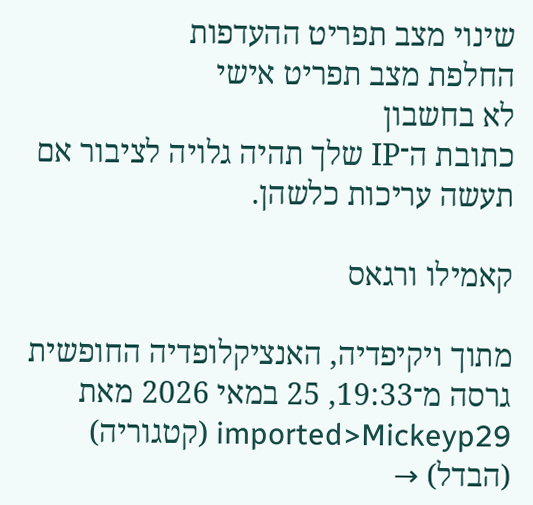שינוי מצב תפריט ההעדפות
החלפת מצב תפריט אישי
לא בחשבון
כתובת ה־IP שלך תהיה גלויה לציבור אם תעשה עריכות כלשהן.

קאמילו ורגאס

מתוך ויקיפדיה, האנציקלופדיה החופשית
גרסה מ־19:33, 25 במאי 2026 מאת imported>Mickeyp29 (קטגוריה)
(הבדל) →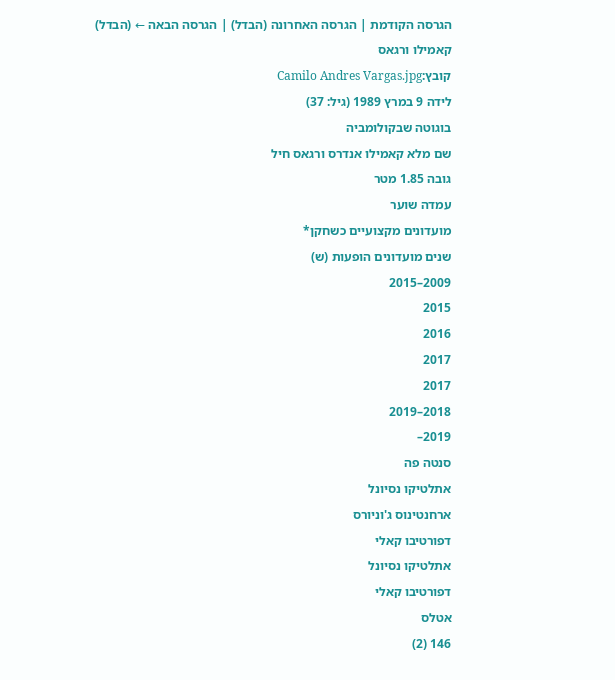הגרסה הקודמת | הגרסה האחרונה (הבדל) | הגרסה הבאה ← (הבדל)
קאמילו ורגאס
קובץ:Camilo Andres Vargas.jpg
לידה 9 במרץ 1989 (גיל: 37)
בוגוטה שבקולומביה
שם מלא קאמילו אנדרס ורגאס חיל
גובה 1.85 מטר
עמדה שוער
מועדונים מקצועיים כשחקן*
שנים מועדונים הופעות (ש)
2009–2015
2015
2016
2017
2017
2018–2019
2019–
סנטה פה
אתלטיקו נסיונל
ארחנטינוס ג'וניורס
דפורטיבו קאלי
אתלטיקו נסיונל
דפורטיבו קאלי
אטלס
146 (2)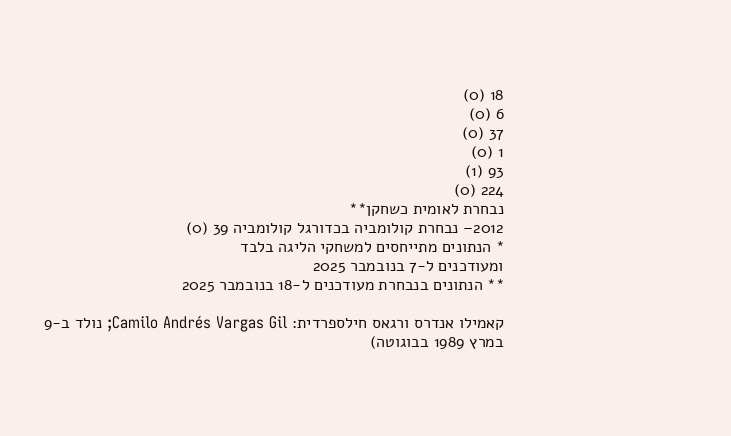18 (0)
6 (0)
37 (0)
1 (0)
93 (1)
224 (0)
נבחרת לאומית כשחקן**
2012– נבחרת קולומביה בכדורגל קולומביה 39 (0)
* הנתונים מתייחסים למשחקי הליגה בלבד
ומעודכנים ל-7 בנובמבר 2025
** הנתונים בנבחרת מעודכנים ל-18 בנובמבר 2025

קאמילו אנדרס ורגאס חילספרדית: Camilo Andrés Vargas Gil; נולד ב-9 במרץ 1989 בבוגוטה)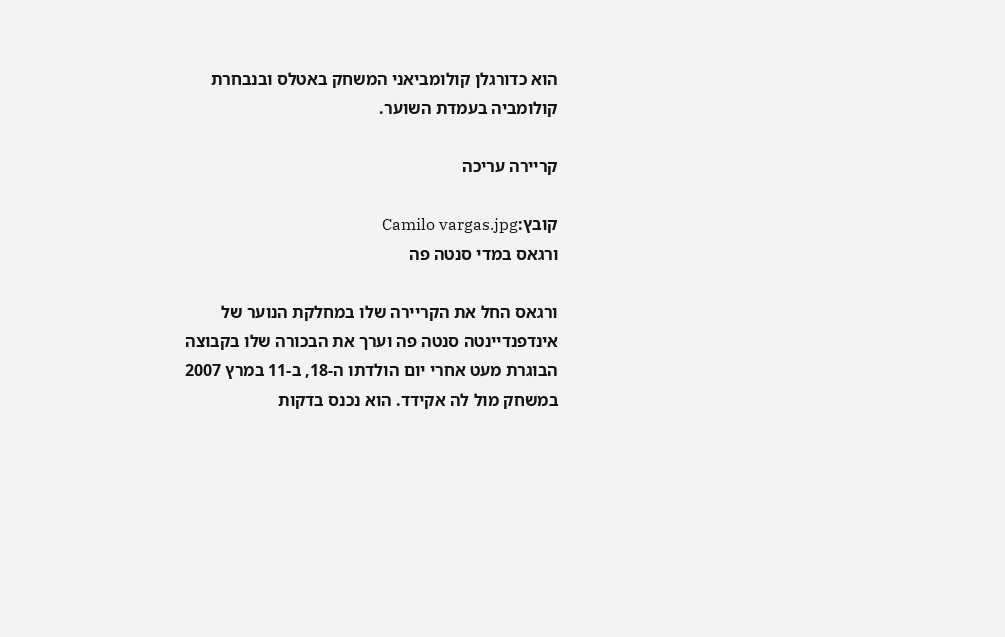הוא כדורגלן קולומביאני המשחק באטלס ובנבחרת קולומביה בעמדת השוער.

קריירה עריכה

קובץ:Camilo vargas.jpg
ורגאס במדי סנטה פה

ורגאס החל את הקריירה שלו במחלקת הנוער של אינדפנדיינטה סנטה פה וערך את הבכורה שלו בקבוצה הבוגרת מעט אחרי יום הולדתו ה-18, ב-11 במרץ 2007 במשחק מול לה אקידד. הוא נכנס בדקות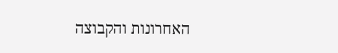האחרונות והקבוצה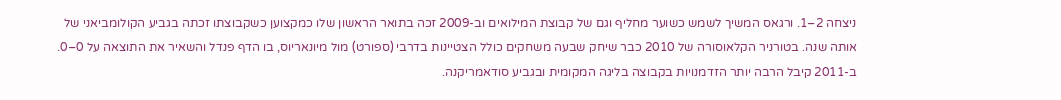ניצחה 2–1. ורגאס המשיך לשמש כשוער מחליף וגם של קבוצת המילואים וב-2009 זכה בתואר הראשון שלו כמקצוען כשקבוצתו זכתה בגביע הקולומביאני של אותה שנה. בטורניר הקלאוסורה של 2010 כבר שיחק שבעה משחקים כולל הצטיינות בדרבי (ספורט) מול מיונאריוס, בו הדף פנדל והשאיר את התוצאה על 0–0. ב-2011 קיבל הרבה יותר הזדמנויות בקבוצה בליגה המקומית ובגביע סודאמריקנה.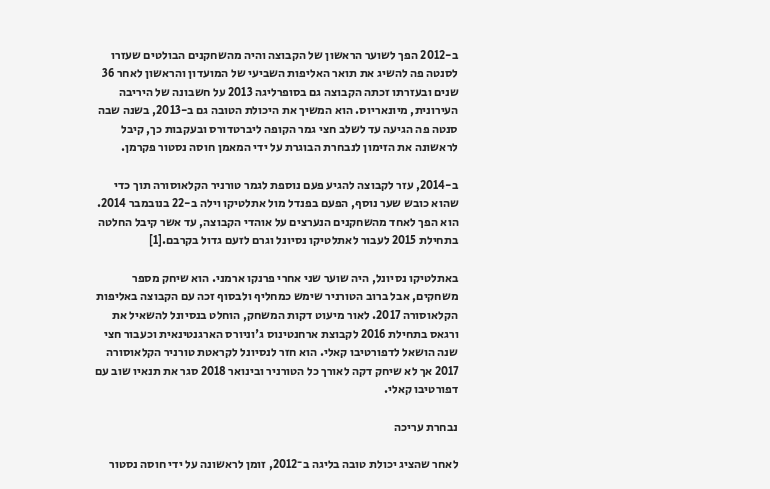ב-2012 הפך לשוער הראשון של הקבוצה והיה מהשחקנים הבולטים שעזרו לסנטה פה להשיג את תואר האליפות השביעי של המועדון והראשון לאחר 36 שנים ובעזרתו זכתה הקבוצה גם בסופרליגה 2013 על חשבונה של היריבה העירונית, מיונאריוס. הוא המשיך את היכולת הטובה גם ב-2013, בשנה שבה סנטה פה הגיעה עד לשלב חצי גמר הקופה ליברטדורס ובעקבות כך, קיבל לראשונה את הזימון לנבחרת הבוגרת על ידי המאמן חוסה נסטור פקרמן.

ב-2014, עזר לקבוצה להגיע פעם נוספת לגמר טורניר הקלאוסורה תוך כדי שהוא כובש שער נוסף, הפעם בפנדל מול אתלטיקו וילה ב-22 בנובמבר 2014. הוא הפך לאחד מהשחקנים הנערצים על אוהדי הקבוצה, עד אשר קיבל החלטה בתחילת 2015 לעבור לאתלטיקו נסיונל וגרם לזעם גדול בקרבם.[1]

באתלטיקו נסיונל, היה שוער שני אחרי פרנקו ארמני. הוא שיחק מספר משחקים, אבל ברוב הטורניר שימש כמחליף ולבסוף זכה עם הקבוצה באליפות הקלאוסורה 2017. לאור מיעוט דקות המשחק, הוחלט בנסיונל להשאיל את ורגאס בתחילת 2016 לקבוצת ארחנטינוס ג'וניורס הארגנטינאית וכעבור חצי שנה הושאל לדפורטיבו קאלי. הוא חזר לנסיונל לקראטת טורניר הקלאוסורה 2017 אך לא שיחק דקה לאורך כל הטורניר ובינואר 2018 סגר את תנאיו שוב עם דפורטיבו קאלי.

נבחרת עריכה

לאחר שהציג יכולת טובה בליגה ב־2012, זומן לראשונה על ידי חוסה נסטור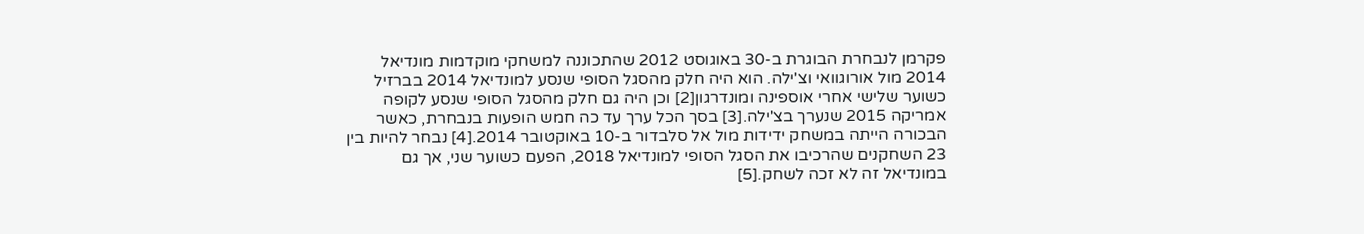פקרמן לנבחרת הבוגרת ב-30 באוגוסט 2012 שהתכוננה למשחקי מוקדמות מונדיאל 2014 מול אורוגוואי וצ'ילה. הוא היה חלק מהסגל הסופי שנסע למונדיאל 2014 בברזיל כשוער שלישי אחרי אוספינה ומונדרגון[2] וכן היה גם חלק מהסגל הסופי שנסע לקופה אמריקה 2015 שנערך בצ'ילה.[3] בסך הכל ערך עד כה חמש הופעות בנבחרת, כאשר הבכורה הייתה במשחק ידידות מול אל סלבדור ב-10 באוקטובר 2014.[4] נבחר להיות בין 23 השחקנים שהרכיבו את הסגל הסופי למונדיאל 2018, הפעם כשוער שני, אך גם במונדיאל זה לא זכה לשחק.[5]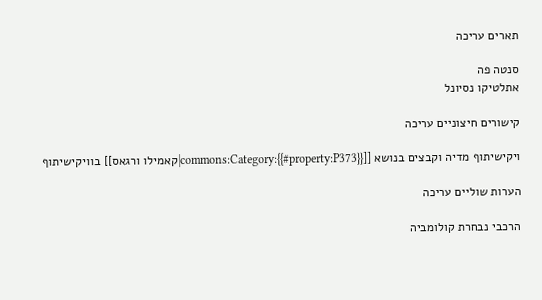תארים עריכה

סנטה פה
אתלטיקו נסיונל

קישורים חיצוניים עריכה

ויקישיתוף מדיה וקבצים בנושא [[commons:Category:{{#property:P373}}|קאמילו ורגאס]] בוויקישיתוף

הערות שוליים עריכה

הרכבי נבחרת קולומביה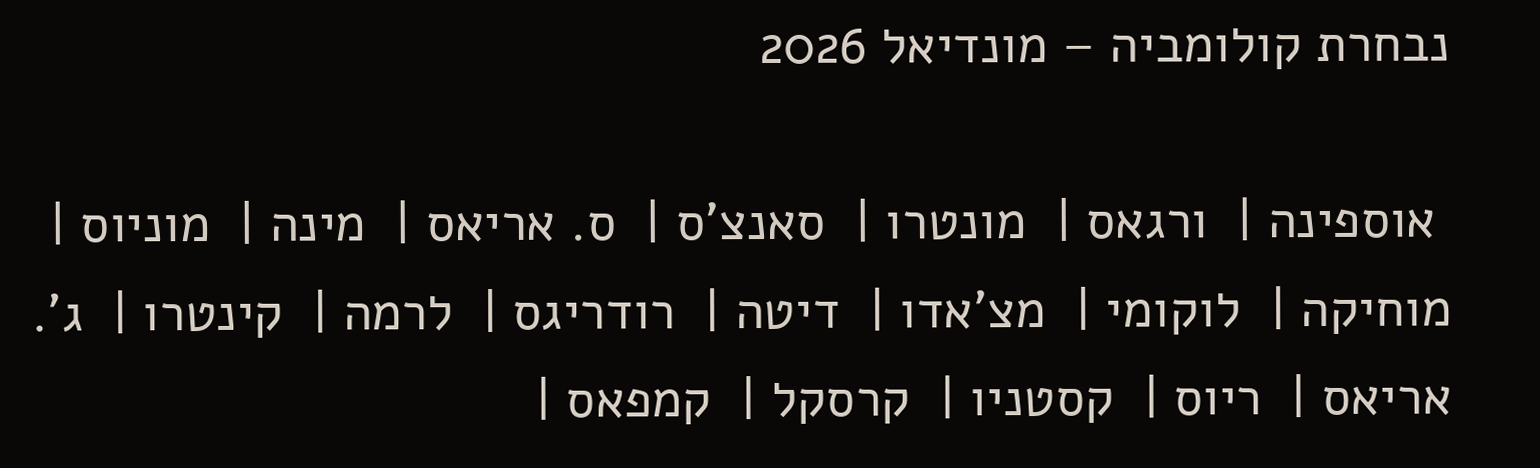נבחרת קולומביה – מונדיאל 2026

 אוספינה |  ורגאס |  מונטרו |  סאנצ'ס |  ס. אריאס |  מינה |  מוניוס |  מוחיקה |  לוקומי |  מצ'אדו |  דיטה |  רודריגס |  לרמה |  קינטרו |  ג'. אריאס |  ריוס |  קסטניו |  קרסקל |  קמפאס |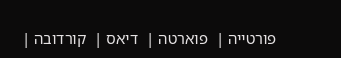פורטייה |  פוארטה |  דיאס |  קורדובה |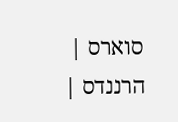סוארס |  הרננדס |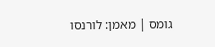גומס | מאמן: לורנסו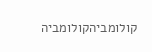קולומביהקולומביה